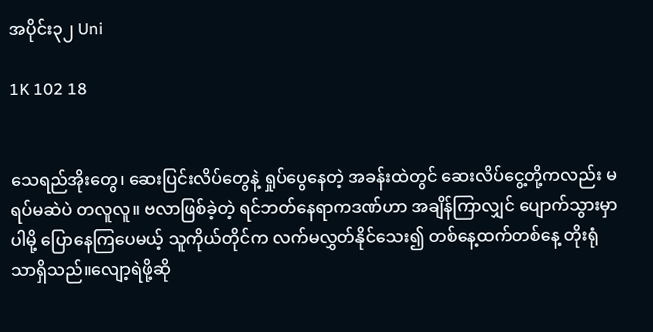အပိုင်း၃၂ Uni

1K 102 18


သေရည်အိုးတွေ၊ ဆေးပြင်းလိပ်တွေနဲ့ ရှုပ်ပွေနေတဲ့ အခန်းထဲတွင် ဆေးလိပ်ငွေ့တို့ကလည်း မရပ်မဆဲပဲ တလူလူ။ ဗလာဖြစ်ခဲ့တဲ့ ရင်ဘတ်နေရာကဒဏ်ဟာ အချိန်ကြာလျှင် ပျောက်သွားမှာပါမို့ ပြောနေကြပေမယ့် သူကိုယ်တိုင်က လက်မလွှတ်နိုင်သေး၍ တစ်နေ့ထက်တစ်နေ့ တိုးရုံသာရှိသည်။လျော့ရဲဖို့ဆို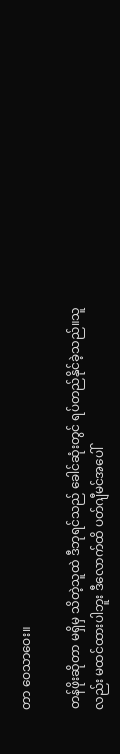တာ ဝေသာဝေး။

တန်ဖိုးဆိုတာ မရှိမှ သိတဲ့သူထဲ ဒီဘုရင်သည် ခေါင်ဆုံးတွင် ရပ်တည်နိုင်ခဲ့သည်။သူလည်း မထင်ထားပါဘူး ဒီလောက်ထိ ပတ်ဂျီမင်အပေါ်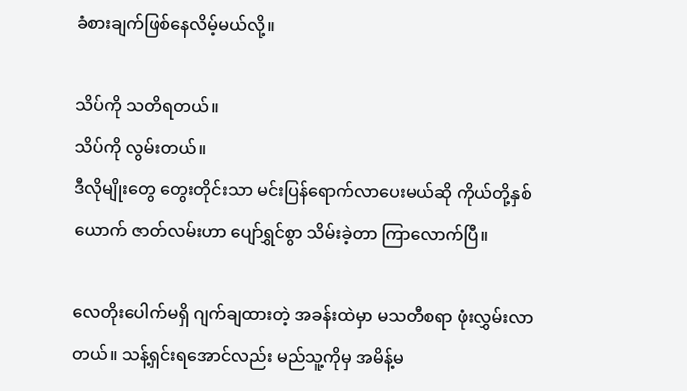ခံစားချက်ဖြစ်နေလိမ့်မယ်လို့။

သိပ်ကို သတိရတယ်။
သိပ်ကို လွမ်းတယ်။
ဒီလိုမျိုးတွေ တွေးတိုင်းသာ မင်းပြန်ရောက်လာပေးမယ်ဆို ကိုယ်တို့နှစ်ယောက် ဇာတ်လမ်းဟာ ပျော်ရွှင်စွာ သိမ်းခဲ့တာ ကြာလောက်ပြီ။

လေတိုးပေါက်မရှိ ဂျက်ချထားတဲ့ အခန်းထဲမှာ မသတီစရာ ဖုံးလွှမ်းလာတယ်။ သန့်ရှင်းရအောင်လည်း မည်သူ့ကိုမှ အမိန့်မ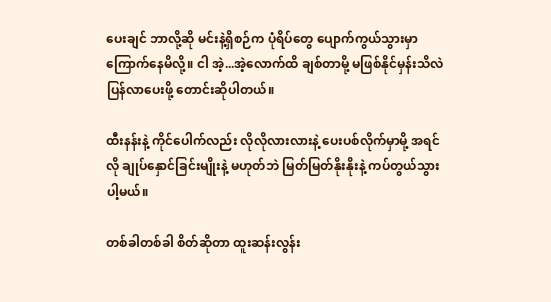ပေးချင် ဘာလို့ဆို မင်းနဲ့ရှိစဉ်က ပုံရိပ်တွေ ပျောက်ကွယ်သွားမှာ ကြောက်နေမိလို့။ ငါ အဲ့...အဲ့လောက်ထိ ချစ်တာမို့ မဖြစ်နိုင်မှန်းသိလဲ ပြန်လာပေးဖို့ တောင်းဆိုပါတယ်။

ထီးနန်းနဲ့ ကိုင်ပေါက်လည်း လိုလိုလားလားနဲ့ ပေးပစ်လိုက်မှာမို့ အရင်လို ချုပ်နှောင်ခြင်းမျိုးနဲ့ မဟုတ်ဘဲ မြတ်မြတ်နိုးနိုးနဲ့ ကပ်တွယ်သွားပါ့မယ်။

တစ်ခါတစ်ခါ စိတ်ဆိုတာ ထူးဆန်းလွန်း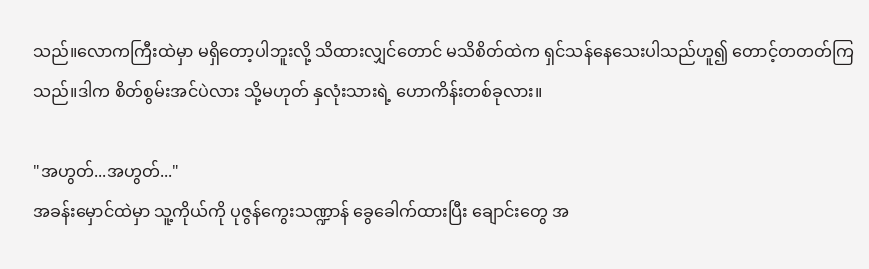သည်။လောကကြီးထဲမှာ မရှိတော့ပါဘူးလို့ သိထားလျှင်တောင် မသိစိတ်ထဲက ရှင်သန်နေသေးပါသည်ဟူ၍ တောင့်တတတ်ကြသည်။ဒါက စိတ်စွမ်းအင်ပဲလား သို့မဟုတ် နှလုံးသားရဲ့ ဟောကိန်းတစ်ခုလား။

"အဟွတ်...အဟွတ်..."
အခန်းမှောင်ထဲမှာ သူ့ကိုယ်ကို ပုဇွန်ကွေးသဏ္ဍာန် ခွေခေါက်ထားပြီး ချောင်းတွေ အ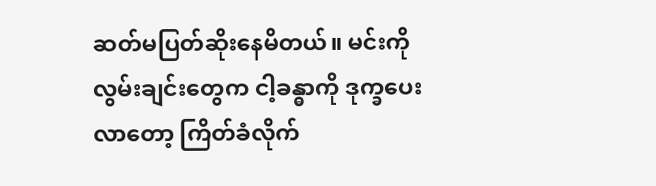ဆတ်မပြတ်ဆိုးနေမိတယ်။ မင်းကို လွမ်းချင်းတွေက ငါ့ခန္ဓာကို ဒုက္ခပေးလာတော့ ကြိတ်ခံလိုက်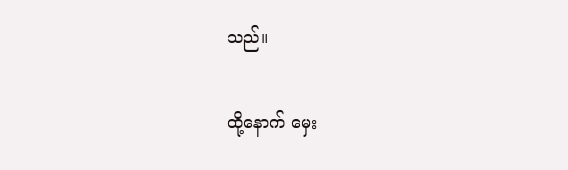သည်။

ထို့နောက် မှေး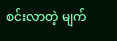စင်းလာတဲ့ မျက်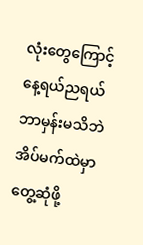လုံးတွေကြောင့် နေ့ရယ်ညရယ် ဘာမှန်းမသိဘဲ အိပ်မက်ထဲမှာ တွေ့ဆုံဖို့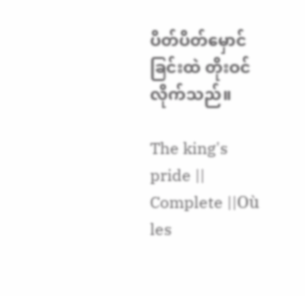ပိတ်ပိတ်မှောင်ခြင်းထဲ တိုးဝင်လိုက်သည်။

The king's pride || Complete ||Où les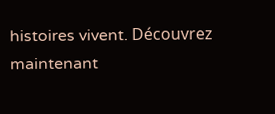histoires vivent. Découvrez maintenant